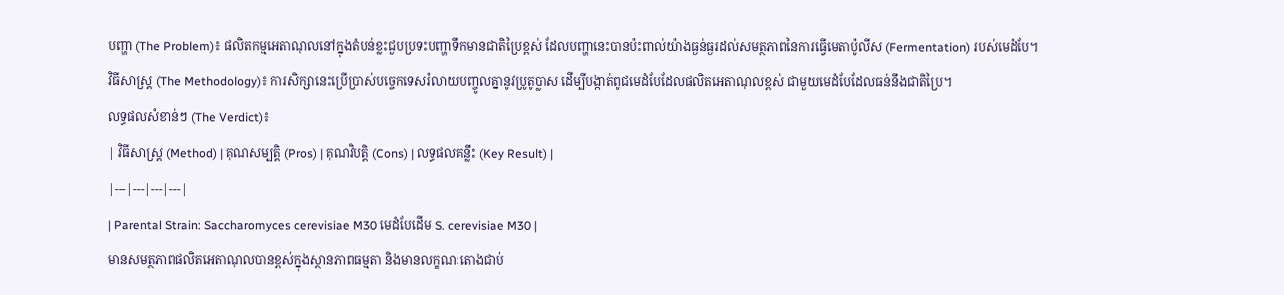បញ្ហា (The Problem)៖ ផលិតកម្មអេតាណុលនៅក្នុងតំបន់ខ្លះជួបប្រទះបញ្ហាទឹកមានជាតិប្រៃខ្ពស់ ដែលបញ្ហានេះបានប៉ះពាល់យ៉ាងធ្ងន់ធ្ងរដល់សមត្ថភាពនៃការធ្វើមេតាប៉ូលីស (Fermentation) របស់មេដំបែ។
វិធីសាស្ត្រ (The Methodology)៖ ការសិក្សានេះប្រើប្រាស់បច្ចេកទេសរំលាយបញ្ចូលគ្នានូវប្រូតូប្លាស ដើម្បីបង្កាត់ពូជមេដំបែដែលផលិតអេតាណុលខ្ពស់ ជាមួយមេដំបែដែលធន់នឹងជាតិប្រៃ។
លទ្ធផលសំខាន់ៗ (The Verdict)៖
| វិធីសាស្ត្រ (Method) | គុណសម្បត្តិ (Pros) | គុណវិបត្តិ (Cons) | លទ្ធផលគន្លឹះ (Key Result) |
|---|---|---|---|
| Parental Strain: Saccharomyces cerevisiae M30 មេដំបែដើម S. cerevisiae M30 |
មានសមត្ថភាពផលិតអេតាណុលបានខ្ពស់ក្នុងស្ថានភាពធម្មតា និងមានលក្ខណៈតោងជាប់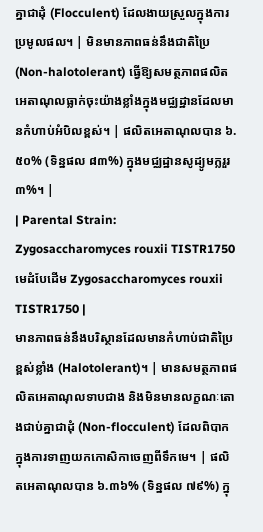គ្នាជាដុំ (Flocculent) ដែលងាយស្រួលក្នុងការប្រមូលផល។ | មិនមានភាពធន់នឹងជាតិប្រៃ (Non-halotolerant) ធ្វើឱ្យសមត្ថភាពផលិតអេតាណុលធ្លាក់ចុះយ៉ាងខ្លាំងក្នុងមជ្ឈដ្ឋានដែលមានកំហាប់អំបិលខ្ពស់។ | ផលិតអេតាណុលបាន ៦.៥០% (ទិន្នផល ៨៣%) ក្នុងមជ្ឈដ្ឋានសូដ្យូមក្លរួរ ៣%។ |
| Parental Strain: Zygosaccharomyces rouxii TISTR1750 មេដំបែដើម Zygosaccharomyces rouxii TISTR1750 |
មានភាពធន់នឹងបរិស្ថានដែលមានកំហាប់ជាតិប្រៃខ្ពស់ខ្លាំង (Halotolerant)។ | មានសមត្ថភាពផលិតអេតាណុលទាបជាង និងមិនមានលក្ខណៈតោងជាប់គ្នាជាដុំ (Non-flocculent) ដែលពិបាកក្នុងការទាញយកកោសិកាចេញពីទឹកមេ។ | ផលិតអេតាណុលបាន ៦.៣៦% (ទិន្នផល ៧៩%) ក្នុ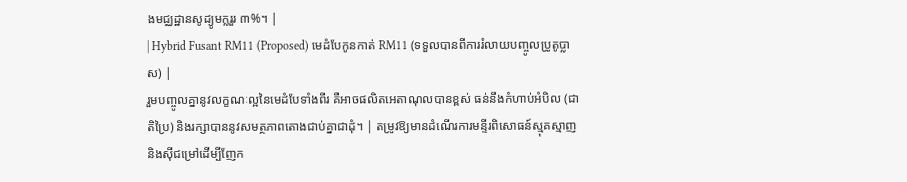ងមជ្ឈដ្ឋានសូដ្យូមក្លរួរ ៣%។ |
| Hybrid Fusant RM11 (Proposed) មេដំបែកូនកាត់ RM11 (ទទួលបានពីការរំលាយបញ្ចូលប្រូតូប្លាស) |
រួមបញ្ចូលគ្នានូវលក្ខណៈល្អនៃមេដំបែទាំងពីរ គឺអាចផលិតអេតាណុលបានខ្ពស់ ធន់នឹងកំហាប់អំបិល (ជាតិប្រៃ) និងរក្សាបាននូវសមត្ថភាពតោងជាប់គ្នាជាដុំ។ | តម្រូវឱ្យមានដំណើរការមន្ទីរពិសោធន៍ស្មុគស្មាញ និងស៊ីជម្រៅដើម្បីញែក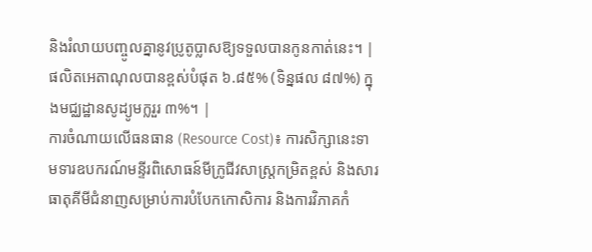និងរំលាយបញ្ចូលគ្នានូវប្រូតូប្លាសឱ្យទទួលបានកូនកាត់នេះ។ | ផលិតអេតាណុលបានខ្ពស់បំផុត ៦.៨៥% (ទិន្នផល ៨៧%) ក្នុងមជ្ឈដ្ឋានសូដ្យូមក្លរួរ ៣%។ |
ការចំណាយលើធនធាន (Resource Cost)៖ ការសិក្សានេះទាមទារឧបករណ៍មន្ទីរពិសោធន៍មីក្រូជីវសាស្ត្រកម្រិតខ្ពស់ និងសារធាតុគីមីជំនាញសម្រាប់ការបំបែកកោសិការ និងការវិភាគកំ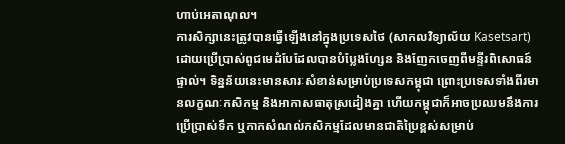ហាប់អេតាណុល។
ការសិក្សានេះត្រូវបានធ្វើឡើងនៅក្នុងប្រទេសថៃ (សាកលវិទ្យាល័យ Kasetsart) ដោយប្រើប្រាស់ពូជមេដំបែដែលបានបំប្លែងហ្សែន និងញែកចេញពីមន្ទីរពិសោធន៍ផ្ទាល់។ ទិន្នន័យនេះមានសារៈសំខាន់សម្រាប់ប្រទេសកម្ពុជា ព្រោះប្រទេសទាំងពីរមានលក្ខណៈកសិកម្ម និងអាកាសធាតុស្រដៀងគ្នា ហើយកម្ពុជាក៏អាចប្រឈមនឹងការប្រើប្រាស់ទឹក ឬកាកសំណល់កសិកម្មដែលមានជាតិប្រៃខ្ពស់សម្រាប់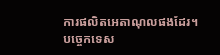ការផលិតអេតាណុលផងដែរ។
បច្ចេកទេស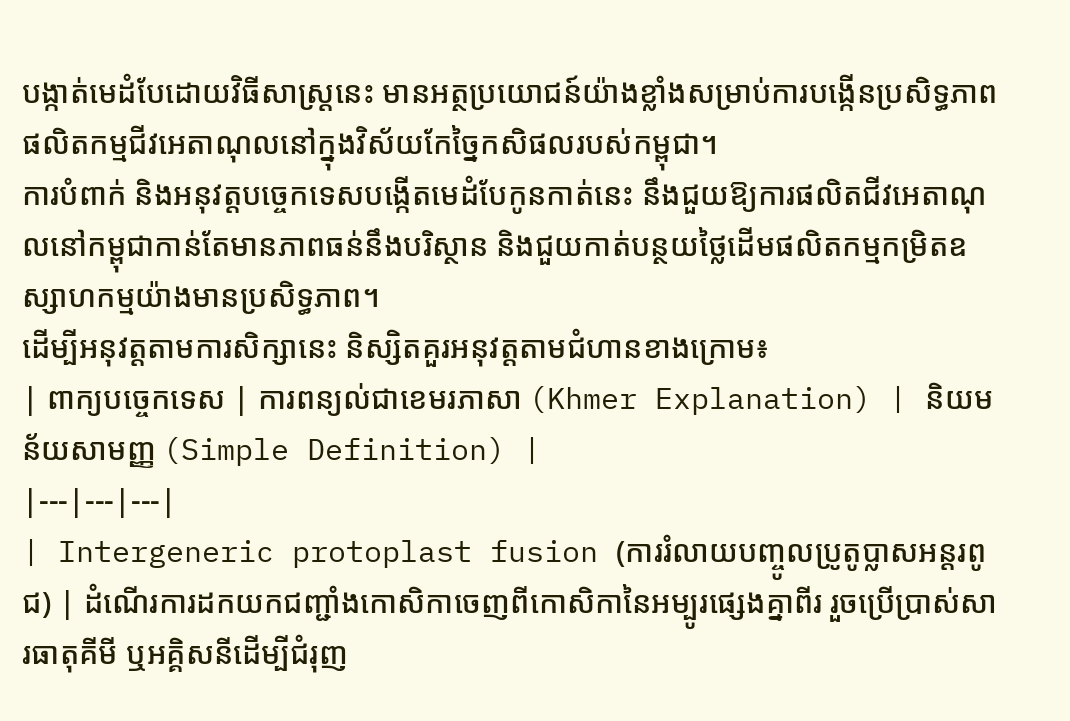បង្កាត់មេដំបែដោយវិធីសាស្ត្រនេះ មានអត្ថប្រយោជន៍យ៉ាងខ្លាំងសម្រាប់ការបង្កើនប្រសិទ្ធភាពផលិតកម្មជីវអេតាណុលនៅក្នុងវិស័យកែច្នៃកសិផលរបស់កម្ពុជា។
ការបំពាក់ និងអនុវត្តបច្ចេកទេសបង្កើតមេដំបែកូនកាត់នេះ នឹងជួយឱ្យការផលិតជីវអេតាណុលនៅកម្ពុជាកាន់តែមានភាពធន់នឹងបរិស្ថាន និងជួយកាត់បន្ថយថ្លៃដើមផលិតកម្មកម្រិតឧស្សាហកម្មយ៉ាងមានប្រសិទ្ធភាព។
ដើម្បីអនុវត្តតាមការសិក្សានេះ និស្សិតគួរអនុវត្តតាមជំហានខាងក្រោម៖
| ពាក្យបច្ចេកទេស | ការពន្យល់ជាខេមរភាសា (Khmer Explanation) | និយមន័យសាមញ្ញ (Simple Definition) |
|---|---|---|
| Intergeneric protoplast fusion (ការរំលាយបញ្ចូលប្រូតូប្លាសអន្តរពូជ) | ដំណើរការដកយកជញ្ជាំងកោសិកាចេញពីកោសិកានៃអម្បូរផ្សេងគ្នាពីរ រួចប្រើប្រាស់សារធាតុគីមី ឬអគ្គិសនីដើម្បីជំរុញ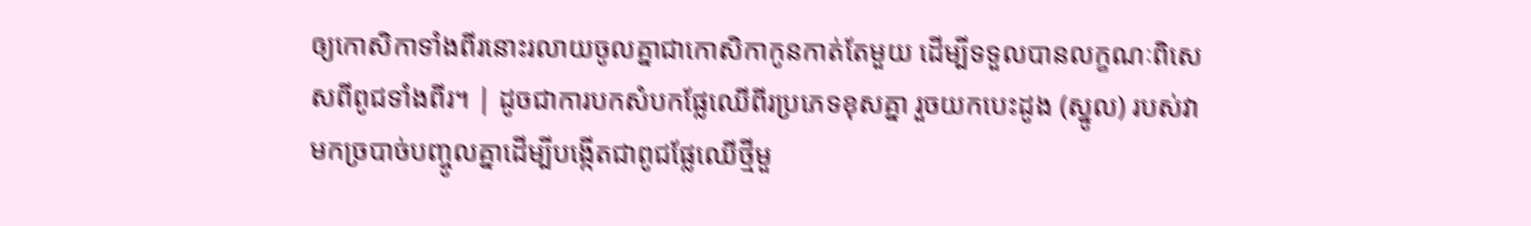ឲ្យកោសិកាទាំងពីរនោះរលាយចូលគ្នាជាកោសិកាកូនកាត់តែមួយ ដើម្បីទទួលបានលក្ខណៈពិសេសពីពូជទាំងពីរ។ | ដូចជាការបកសំបកផ្លែឈើពីរប្រភេទខុសគ្នា រួចយកបេះដូង (ស្នូល) របស់វាមកច្របាច់បញ្ចូលគ្នាដើម្បីបង្កើតជាពូជផ្លែឈើថ្មីមួ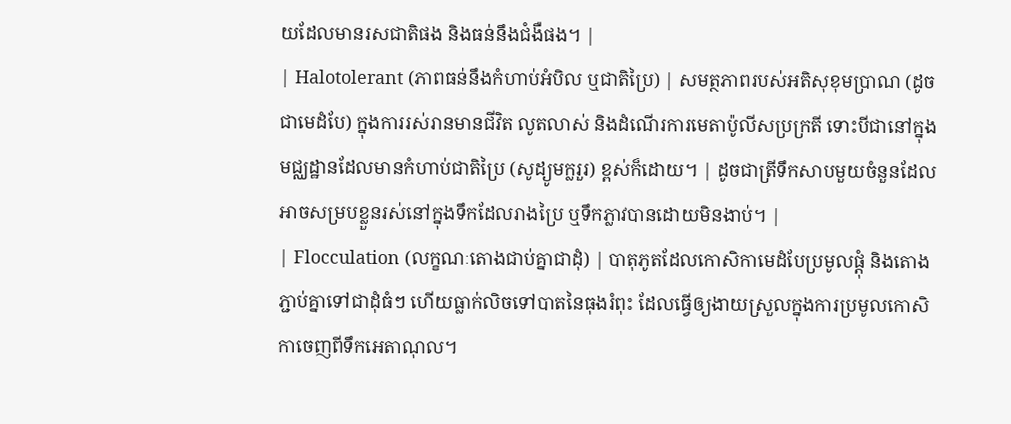យដែលមានរសជាតិផង និងធន់នឹងជំងឺផង។ |
| Halotolerant (ភាពធន់នឹងកំហាប់អំបិល ឬជាតិប្រៃ) | សមត្ថភាពរបស់អតិសុខុមប្រាណ (ដូចជាមេដំបែ) ក្នុងការរស់រានមានជីវិត លូតលាស់ និងដំណើរការមេតាប៉ូលីសប្រក្រតី ទោះបីជានៅក្នុងមជ្ឈដ្ឋានដែលមានកំហាប់ជាតិប្រៃ (សូដ្យូមក្លរួរ) ខ្ពស់ក៏ដោយ។ | ដូចជាត្រីទឹកសាបមួយចំនួនដែលអាចសម្របខ្លួនរស់នៅក្នុងទឹកដែលរាងប្រៃ ឬទឹកភ្លាវបានដោយមិនងាប់។ |
| Flocculation (លក្ខណៈតោងជាប់គ្នាជាដុំ) | បាតុភូតដែលកោសិកាមេដំបែប្រមូលផ្តុំ និងតោងភ្ជាប់គ្នាទៅជាដុំធំៗ ហើយធ្លាក់លិចទៅបាតនៃធុងរំពុះ ដែលធ្វើឲ្យងាយស្រួលក្នុងការប្រមូលកោសិកាចេញពីទឹកអេតាណុល។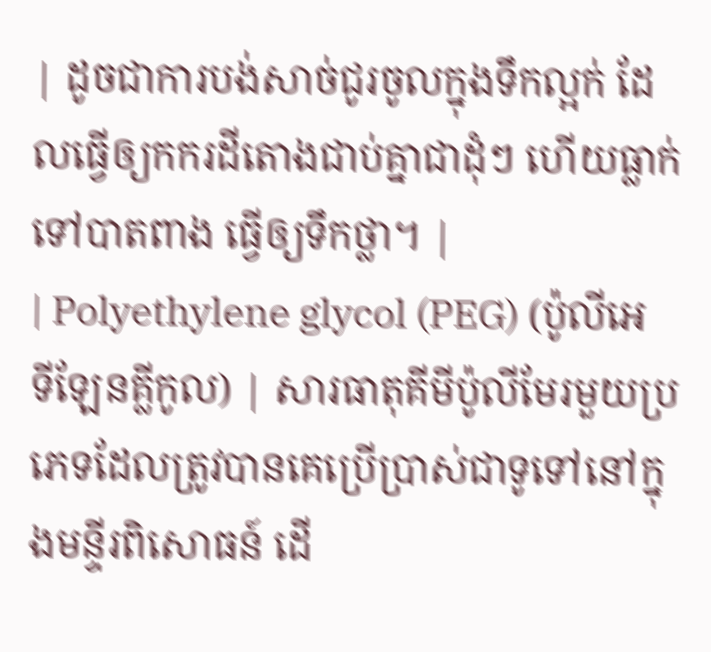| ដូចជាការបង់សាច់ជូរចូលក្នុងទឹកល្អក់ ដែលធ្វើឲ្យកករដីតោងជាប់គ្នាជាដុំៗ ហើយធ្លាក់ទៅបាតពាង ធ្វើឲ្យទឹកថ្លា។ |
| Polyethylene glycol (PEG) (ប៉ូលីអេទីឡែនគ្លីកូល) | សារធាតុគីមីប៉ូលីមែរមួយប្រភេទដែលត្រូវបានគេប្រើប្រាស់ជាទូទៅនៅក្នុងមន្ទីរពិសោធន៍ ដើ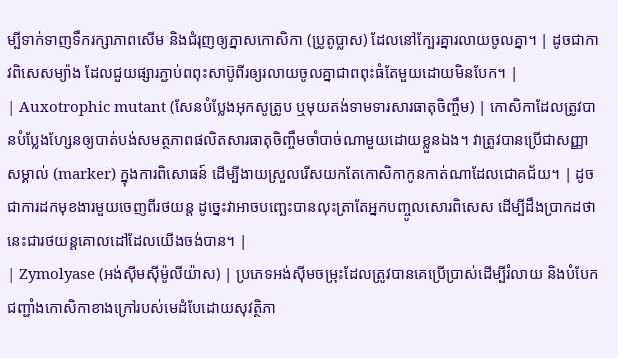ម្បីទាក់ទាញទឹករក្សាភាពសើម និងជំរុញឲ្យភ្នាសកោសិកា (ប្រូតូប្លាស) ដែលនៅក្បែរគ្នារលាយចូលគ្នា។ | ដូចជាកាវពិសេសម្យ៉ាង ដែលជួយផ្សារភ្ជាប់ពពុះសាប៊ូពីរឲ្យរលាយចូលគ្នាជាពពុះធំតែមួយដោយមិនបែក។ |
| Auxotrophic mutant (សែនបំប្លែងអុកសូត្រូប ឬមុយតង់ទាមទារសារធាតុចិញ្ចឹម) | កោសិកាដែលត្រូវបានបំប្លែងហ្សែនឲ្យបាត់បង់សមត្ថភាពផលិតសារធាតុចិញ្ចឹមចាំបាច់ណាមួយដោយខ្លួនឯង។ វាត្រូវបានប្រើជាសញ្ញាសម្គាល់ (marker) ក្នុងការពិសោធន៍ ដើម្បីងាយស្រួលរើសយកតែកោសិកាកូនកាត់ណាដែលជោគជ័យ។ | ដូចជាការដកមុខងារមួយចេញពីរថយន្ត ដូច្នេះវាអាចបញ្ឆេះបានលុះត្រាតែអ្នកបញ្ចូលសោរពិសេស ដើម្បីដឹងប្រាកដថានេះជារថយន្តគោលដៅដែលយើងចង់បាន។ |
| Zymolyase (អង់ស៊ីមស៊ីម៉ូលីយ៉ាស) | ប្រភេទអង់ស៊ីមចម្រុះដែលត្រូវបានគេប្រើប្រាស់ដើម្បីរំលាយ និងបំបែកជញ្ជាំងកោសិកាខាងក្រៅរបស់មេដំបែដោយសុវត្ថិភា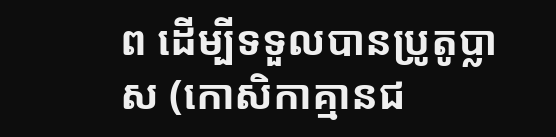ព ដើម្បីទទួលបានប្រូតូប្លាស (កោសិកាគ្មានជ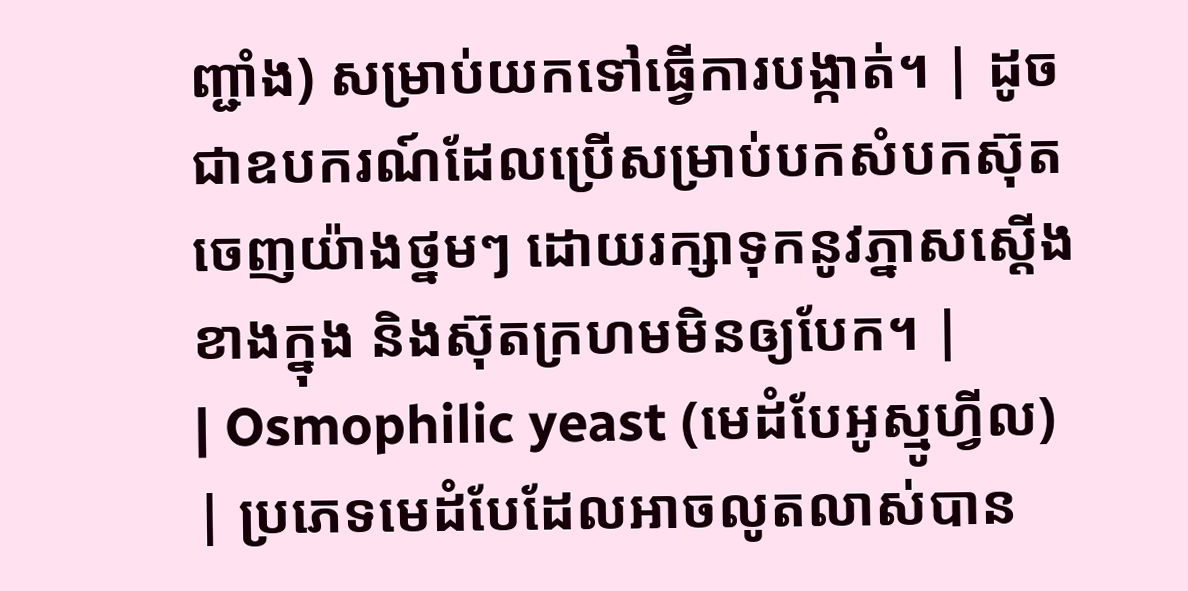ញ្ជាំង) សម្រាប់យកទៅធ្វើការបង្កាត់។ | ដូចជាឧបករណ៍ដែលប្រើសម្រាប់បកសំបកស៊ុតចេញយ៉ាងថ្នមៗ ដោយរក្សាទុកនូវភ្នាសស្ដើងខាងក្នុង និងស៊ុតក្រហមមិនឲ្យបែក។ |
| Osmophilic yeast (មេដំបែអូស្មូហ្វីល) | ប្រភេទមេដំបែដែលអាចលូតលាស់បាន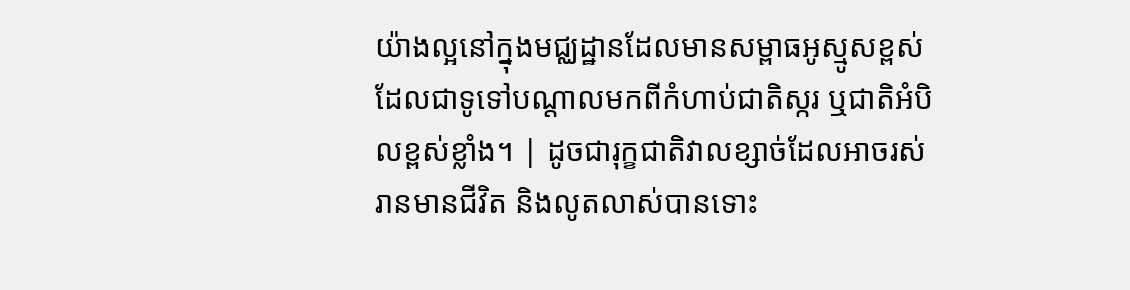យ៉ាងល្អនៅក្នុងមជ្ឈដ្ឋានដែលមានសម្ពាធអូស្មូសខ្ពស់ ដែលជាទូទៅបណ្តាលមកពីកំហាប់ជាតិស្ករ ឬជាតិអំបិលខ្ពស់ខ្លាំង។ | ដូចជារុក្ខជាតិវាលខ្សាច់ដែលអាចរស់រានមានជីវិត និងលូតលាស់បានទោះ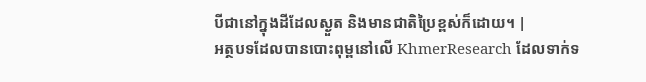បីជានៅក្នុងដីដែលស្ងួត និងមានជាតិប្រៃខ្ពស់ក៏ដោយ។ |
អត្ថបទដែលបានបោះពុម្ពនៅលើ KhmerResearch ដែលទាក់ទ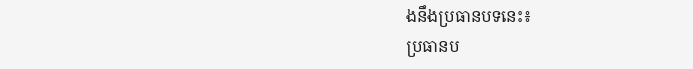ងនឹងប្រធានបទនេះ៖
ប្រធានប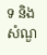ទ និងសំណួ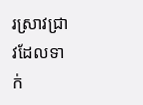រស្រាវជ្រាវដែលទាក់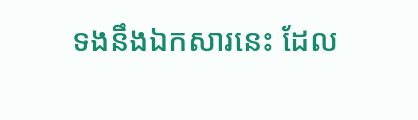ទងនឹងឯកសារនេះ ដែល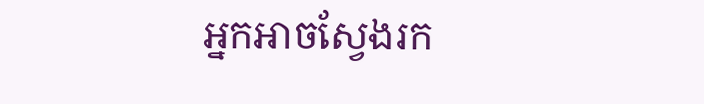អ្នកអាចស្វែងរក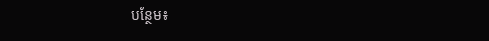បន្ថែម៖